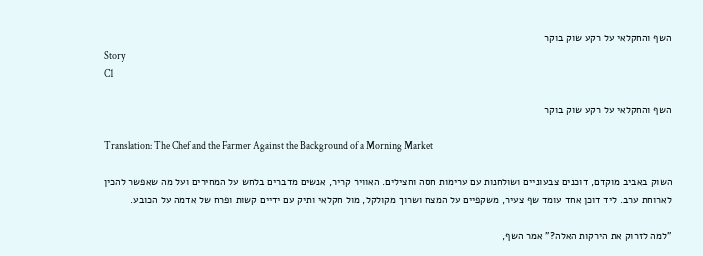השף והחקלאי על רקע שוק בוקר
Story
C1

השף והחקלאי על רקע שוק בוקר

Translation: The Chef and the Farmer Against the Background of a Morning Market

השוק באביב מוקדם, דוכנים צבעוניים ושולחנות עם ערימות חסה וחצילים. האוויר קריר, אנשים מדברים בלחש על המחירים ועל מה שאפשר להכין לארוחת ערב. ליד דוכן אחד עומד שף צעיר, משקפיים על המצח ושרוך מקולקל, מול חקלאי ותיק עם ידיים קשות ופרח של אדמה על הכובע.

"למה לזרוק את הירקות האלה?" אמר השף,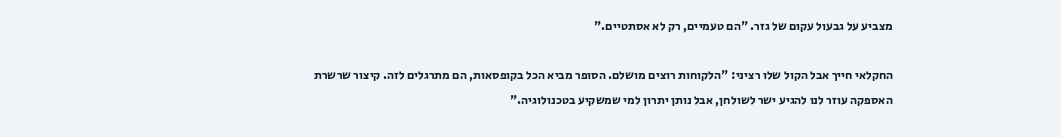מצביע על גבעול עקום של גזר. "הם טעמיים, רק לא אסתטיים."

החקלאי חייך אבל הקול שלו רציני: "הלקוחות רוצים מושלם. הסופר מביא הכל בקופסאות, הם מתרגלים לזה. קיצור שרשרת האספקה עוזר לנו להגיע ישר לשולחן, אבל נותן יתרון למי שמשקיע בטכנולוגיה."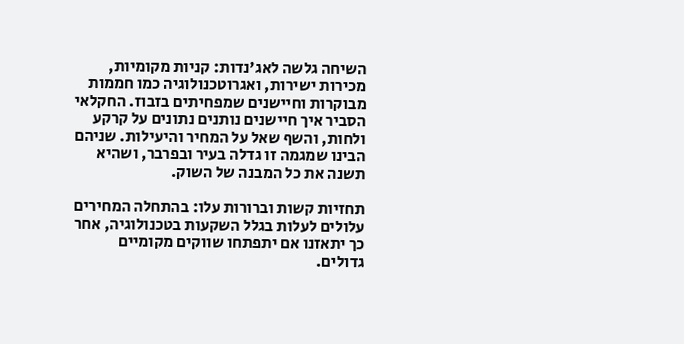השיחה גלשה לאג'נדות: קניות מקומיות, מכירות ישירות, ואגרוטכנולוגיה כמו חממות מבוקרות וחיישנים שמפחיתים בזבוז. החקלאי הסביר איך חיישנים נותנים נתונים על קרקע ולחות, והשף שאל על המחיר והיעילות. שניהם הבינו שמגמה זו גדלה בעיר ובפרבר, ושהיא תשנה את כל המבנה של השוק.

תחזיות קשות וברורות עלו: בהתחלה המחירים עלולים לעלות בגלל השקעות בטכנולוגיה, אחר כך יתאזנו אם יתפתחו שווקים מקומיים גדולים.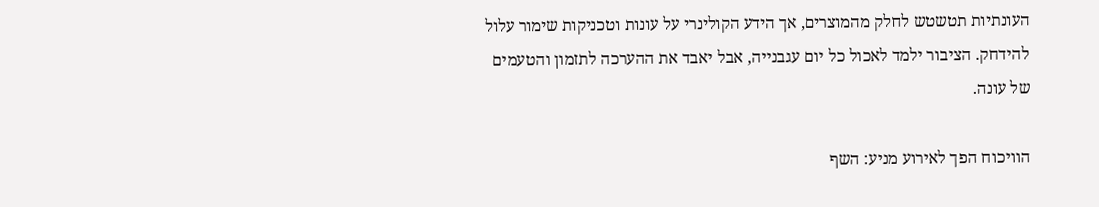העונתיות תטשטש לחלק מהמוצרים, אך הידע הקולינרי על עונות וטכניקות שימור עלול להידחק. הציבור ילמד לאכול כל יום עגבנייה, אבל יאבד את ההערכה לתזמון והטעמים של עונה.

הוויכוח הפך לאירוע מניע: השף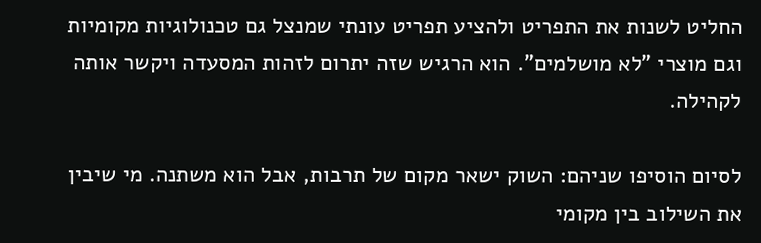החליט לשנות את התפריט ולהציע תפריט עונתי שמנצל גם טכנולוגיות מקומיות וגם מוצרי "לא מושלמים". הוא הרגיש שזה יתרום לזהות המסעדה ויקשר אותה לקהילה.

לסיום הוסיפו שניהם: השוק ישאר מקום של תרבות, אבל הוא משתנה. מי שיבין את השילוב בין מקומי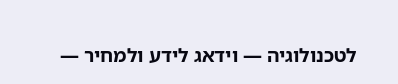לטכנולוגיה — וידאג לידע ולמחיר —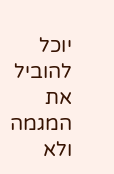יוכל להוביל את המגמה ולא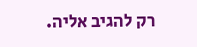רק להגיב אליה.